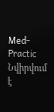Med-Practic
Նվիրվում է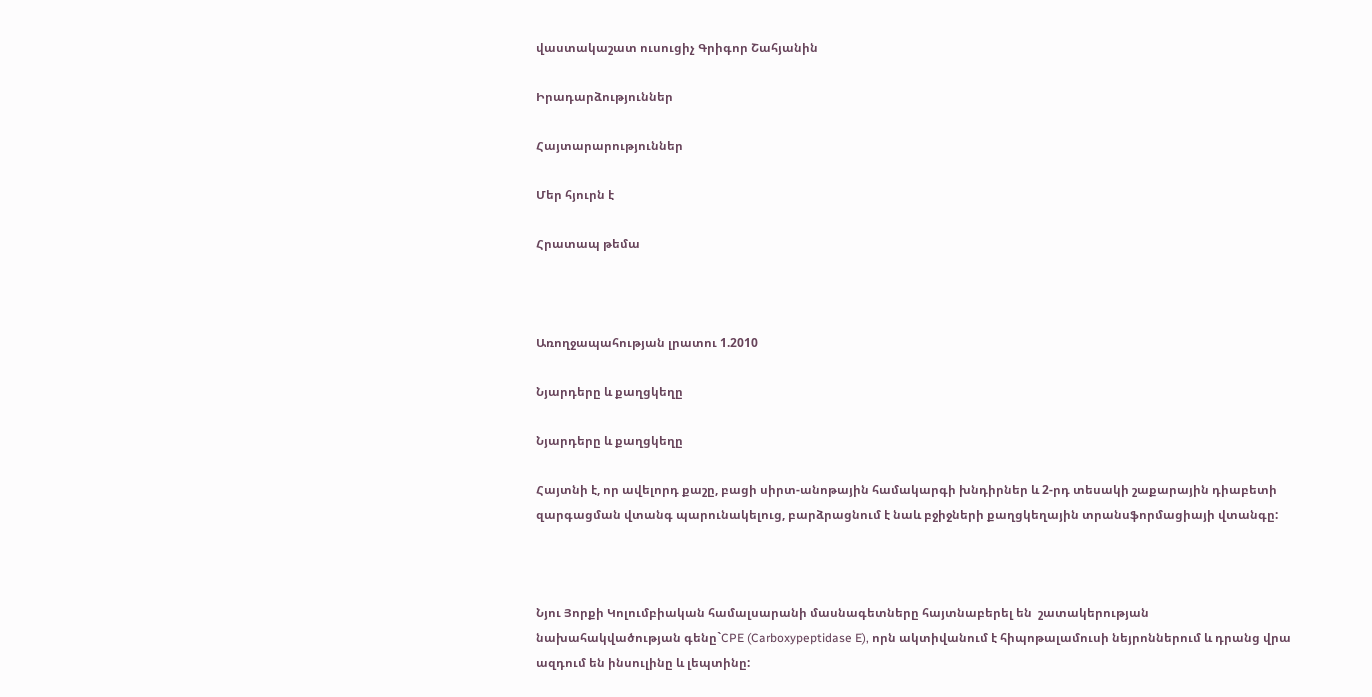վաստակաշատ ուսուցիչ Գրիգոր Շահյանին

Իրադարձություններ

Հայտարարություններ

Մեր հյուրն է

Հրատապ թեմա



Առողջապահության լրատու 1.2010

Նյարդերը և քաղցկեղը

Նյարդերը և քաղցկեղը

Հայտնի է, որ ավելորդ քաշը, բացի սիրտ-անոթային համակարգի խնդիրներ և 2-րդ տեսակի շաքարային դիաբետի զարգացման վտանգ պարունակելուց, բարձրացնում է նաև բջիջների քաղցկեղային տրանսֆորմացիայի վտանգը:



Նյու Յորքի Կոլումբիական համալսարանի մասնագետները հայտնաբերել են  շատակերության նախահակվածության գենը`CPE (Carboxypeptidase E), որն ակտիվանում է հիպոթալամուսի նեյրոններում և դրանց վրա ազդում են ինսուլինը և լեպտինը: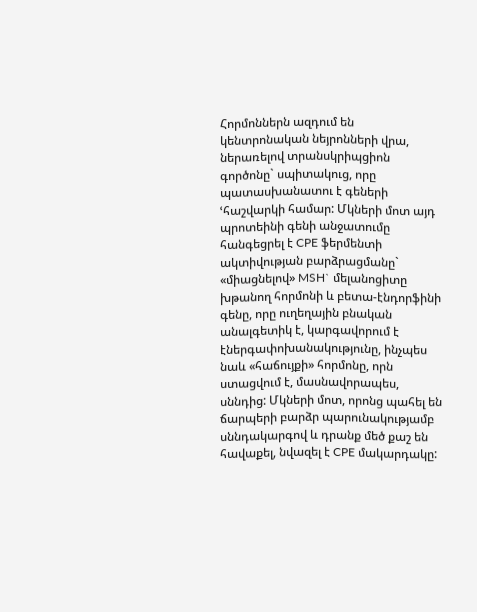Հորմոններն ազդում են կենտրոնական նեյրոնների վրա, ներառելով տրանսկրիպցիոն գործոնը` սպիտակուց, որը պատասխանատու է գեների ՙհաշվարկի համար: Մկների մոտ այդ պրոտեինի գենի անջատումը հանգեցրել է CPE ֆերմենտի ակտիվության բարձրացմանը` «միացնելով» MSH` մելանոցիտը խթանող հորմոնի և բետա-էնդորֆինի գենը, որը ուղեղային բնական անալգետիկ է, կարգավորում է էներգափոխանակությունը, ինչպես նաև «հաճույքի» հորմոնը, որն ստացվում է, մասնավորապես, սննդից: Մկների մոտ, որոնց պահել են ճարպերի բարձր պարունակությամբ սննդակարգով և դրանք մեծ քաշ են հավաքել, նվազել է CPE մակարդակը: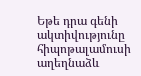Եթե դրա գենի ակտիվությունը հիպոթալամուսի աղեղնաձև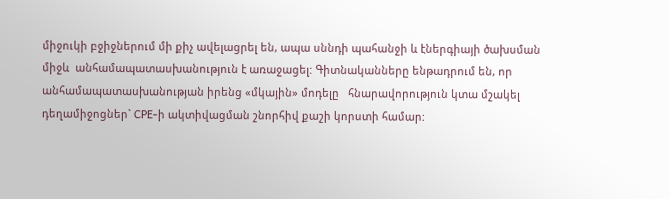միջուկի բջիջներում մի քիչ ավելացրել են, ապա սննդի պահանջի և էներգիայի ծախսման միջև  անհամապատասխանություն է առաջացել: Գիտնականները ենթադրում են, որ անհամապատասխանության իրենց «մկային» մոդելը   հնարավորություն կտա մշակել դեղամիջոցներ` CPE-ի ակտիվացման շնորհիվ քաշի կորստի համար: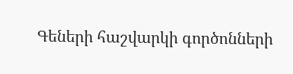Գեների հաշվարկի գործոնների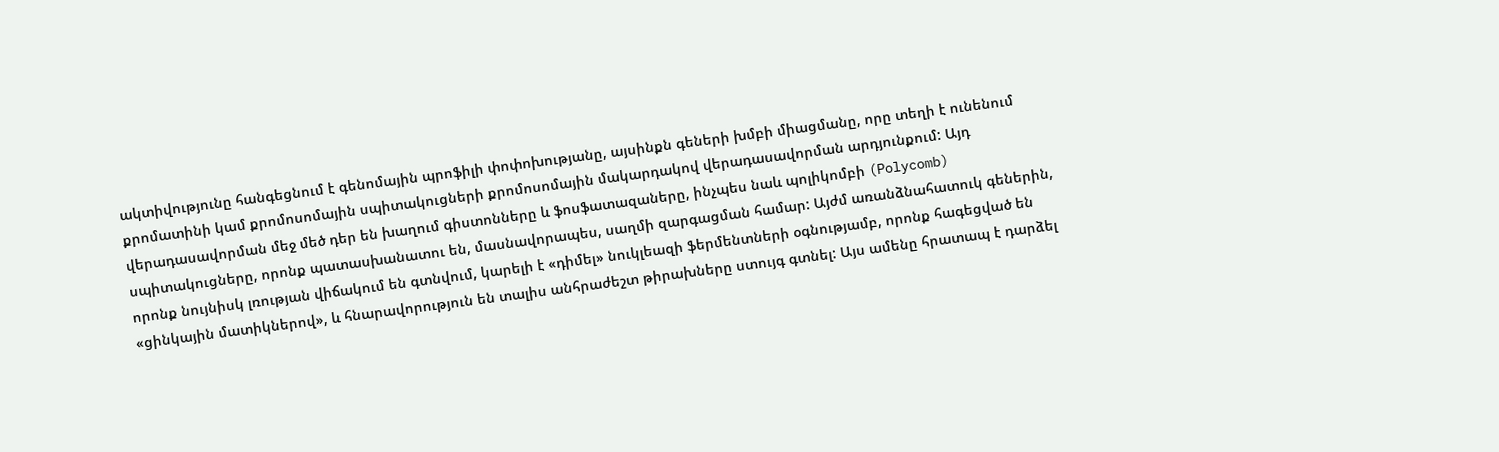ակտիվությունը հանգեցնում է գենոմային պրոֆիլի փոփոխությանը, այսինքն գեների խմբի միացմանը, որը տեղի է ունենում քրոմատինի կամ քրոմոսոմային սպիտակուցների քրոմոսոմային մակարդակով վերադասավորման արդյունքում: Այդ վերադասավորման մեջ մեծ դեր են խաղում գիստոնները և ֆոսֆատազաները, ինչպես նաև պոլիկոմբի (Polycomb) սպիտակուցները, որոնք պատասխանատու են, մասնավորապես, սաղմի զարգացման համար: Այժմ առանձնահատուկ գեներին, որոնք նույնիսկ լռության վիճակում են գտնվում, կարելի է «դիմել» նուկլեազի ֆերմենտների օգնությամբ, որոնք հագեցված են «ցինկային մատիկներով», և հնարավորություն են տալիս անհրաժեշտ թիրախները ստույգ գտնել: Այս ամենը հրատապ է դարձել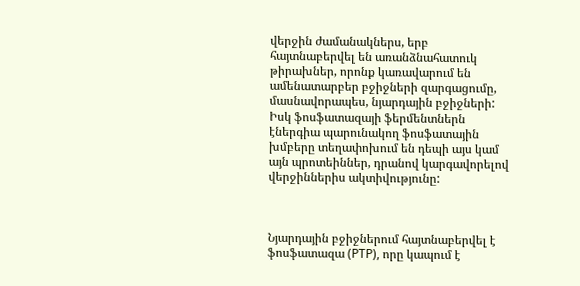վերջին ժամանակներս, երբ հայտնաբերվել են առանձնահատուկ թիրախներ, որոնք կառավարում են ամենատարբեր բջիջների զարգացումը, մասնավորապես, նյարդային բջիջների:  Իսկ ֆոսֆատազայի ֆերմենտներն էներգիա պարունակող ֆոսֆատային խմբերը տեղափոխում են դեպի այս կամ այն պրոտեիններ, դրանով կարգավորելով վերջիններիս ակտիվությունը:



Նյարդային բջիջներում հայտնաբերվել է ֆոսֆատազա (PTP), որը կապում է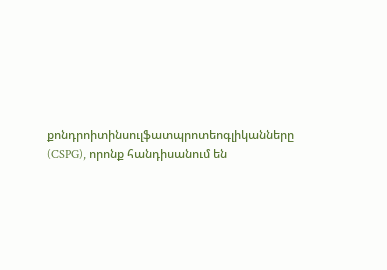քոնդրոիտինսուլֆատպրոտեոգլիկանները (CSPG), որոնք հանդիսանում են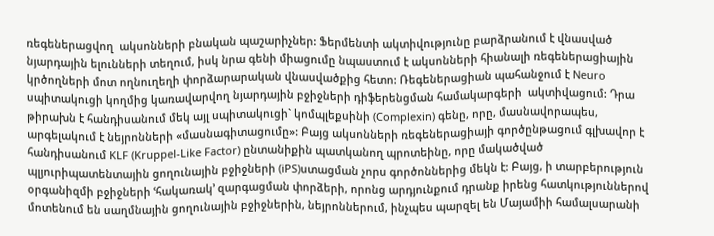ռեգեներացվող  ակսոնների բնական պաշարիչներ: Ֆերմենտի ակտիվությունը բարձրանում է վնասված նյարդային ելունների տեղում, իսկ նրա գենի միացումը նպաստում է ակսոնների հիանալի ռեգեներացիային կրծողների մոտ ողնուղեղի փորձարարական վնասվածքից հետո: Ռեգեներացիան պահանջում է Neuro  սպիտակուցի կողմից կառավարվող նյարդային բջիջների դիֆերենցման համակարգերի  ակտիվացում: Դրա թիրախն է հանդիսանում մեկ այլ սպիտակուցի` կոմպլեքսինի (Complexin) գենը, որը, մասնավորապես, արգելակում է նեյրոնների «մասնագիտացումը»: Բայց ակսոնների ռեգեներացիայի գործընթացում գլխավոր է հանդիսանում KLF (Kruppel-Like Factor) ընտանիքին պատկանող պրոտեինը, որը մակածված պլյուրիպատենտային ցողունային բջիջների (iPS)ստացման չորս գործոններից մեկն է: Բայց, ի տարբերություն օրգանիզմի բջիջների ՙհակառակ՚ զարգացման փորձերի, որոնց արդյունքում դրանք իրենց հատկություններով մոտենում են սաղմնային ցողունային բջիջներին, նեյրոններում, ինչպես պարզել են Մայամիի համալսարանի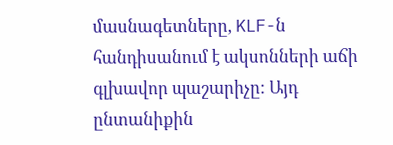մասնագետները, KLF-ն հանդիսանում է ակսոնների աճի գլխավոր պաշարիչը: Այդ ընտանիքին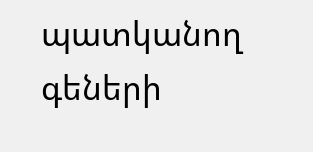պատկանող գեների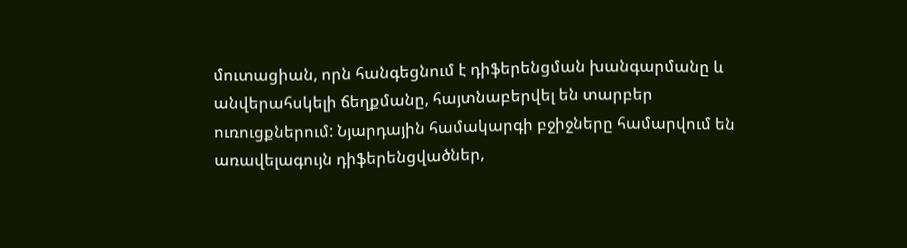մուտացիան, որն հանգեցնում է դիֆերենցման խանգարմանը և անվերահսկելի ճեղքմանը, հայտնաբերվել են տարբեր ուռուցքներում: Նյարդային համակարգի բջիջները համարվում են առավելագույն դիֆերենցվածներ,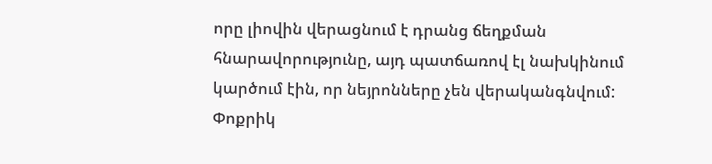որը լիովին վերացնում է դրանց ճեղքման հնարավորությունը, այդ պատճառով էլ նախկինում կարծում էին, որ նեյրոնները չեն վերականգնվում: Փոքրիկ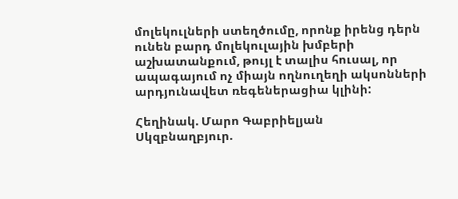մոլեկուլների ստեղծումը, որոնք իրենց դերն ունեն բարդ մոլեկուլային խմբերի աշխատանքում, թույլ է տալիս հուսալ, որ ապագայում ոչ միայն ողնուղեղի ակսոնների արդյունավետ ռեգեներացիա կլինի:

Հեղինակ. Մարո Գաբրիելյան
Սկզբնաղբյուր.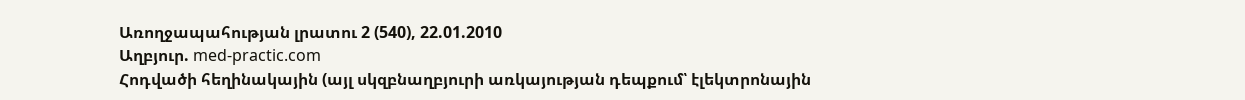Առողջապահության լրատու 2 (540), 22.01.2010
Աղբյուր. med-practic.com
Հոդվածի հեղինակային (այլ սկզբնաղբյուրի առկայության դեպքում՝ էլեկտրոնային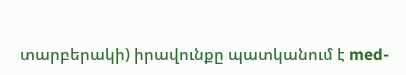տարբերակի) իրավունքը պատկանում է med-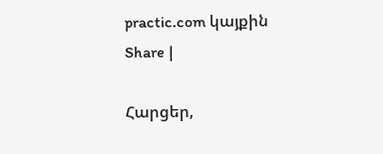practic.com կայքին
Share |

Հարցեր,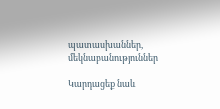պատասխաններ, մեկնաբանություններ

Կարդացեք նաև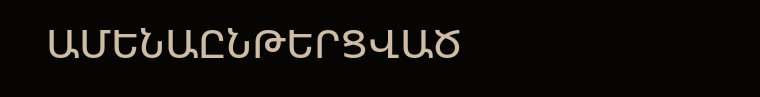ԱՄԵՆԱԸՆԹԵՐՑՎԱԾ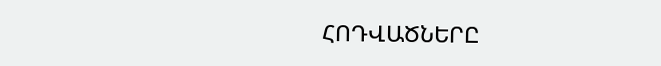ՀՈԴՎԱԾՆԵՐԸ